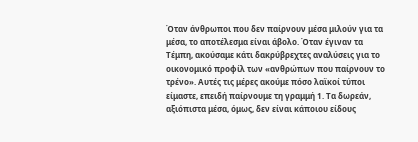Όταν άνθρωποι που δεν παίρνουν μέσα μιλούν για τα μέσα, το αποτέλεσμα είναι άβολο. Όταν έγιναν τα Τέμπη, ακούσαμε κάτι δακρύβρεχτες αναλύσεις για το οικονομικό προφίλ των «ανθρώπων που παίρνουν το τρένο». Αυτές τις μέρες ακούμε πόσο λαϊκοί τύποι είμαστε, επειδή παίρνουμε τη γραμμή 1. Τα δωρεάν, αξιόπιστα μέσα, όμως, δεν είναι κάποιου είδους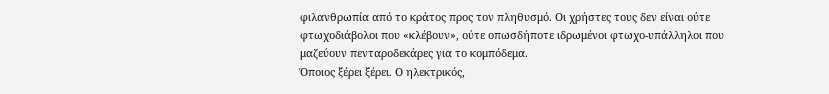φιλανθρωπία από το κράτος προς τον πληθυσμό. Οι χρήστες τους δεν είναι ούτε φτωχοδιάβολοι που «κλέβουν», ούτε οπωσδήποτε ιδρωμένοι φτωχο-υπάλληλοι που μαζεύουν πενταροδεκάρες για το κομπόδεμα.
Όποιος ξέρει ξέρει. Ο ηλεκτρικός,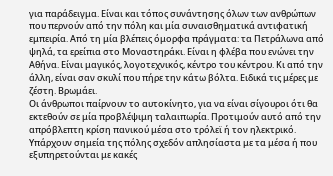για παράδειγμα. Είναι και τόπος συνάντησης όλων των ανθρώπων που περνούν από την πόλη και μία συναισθηματικά αντιφατική εμπειρία. Από τη μία βλέπεις όμορφα πράγματα: τα Πετράλωνα από ψηλά, τα ερείπια στο Μοναστηράκι. Είναι η φλέβα που ενώνει την Αθήνα. Είναι μαγικός, λογοτεχνικός, κέντρο του κέντρου. Κι από την άλλη, είναι σαν σκυλί που πήρε την κάτω βόλτα. Ειδικά τις μέρες με ζέστη. Βρωμάει.
Οι άνθρωποι παίρνουν το αυτοκίνητο, για να είναι σίγουροι ότι θα εκτεθούν σε μία προβλέψιμη ταλαιπωρία. Προτιμούν αυτό από την απρόβλεπτη κρίση πανικού μέσα στο τρόλεϊ ή τον ηλεκτρικό. Υπάρχουν σημεία της πόλης σχεδόν απλησίαστα με τα μέσα ή που εξυπηρετούνται με κακές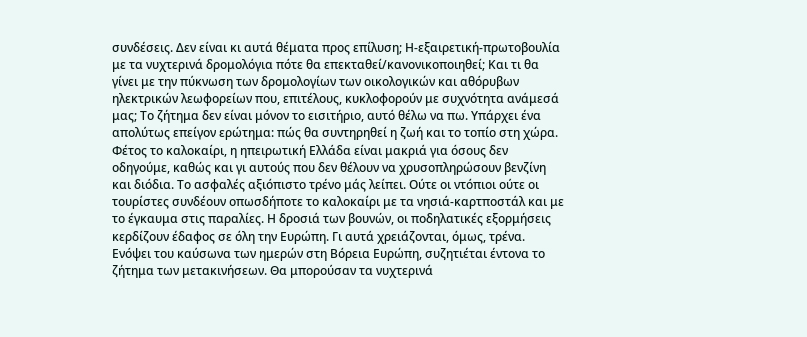συνδέσεις. Δεν είναι κι αυτά θέματα προς επίλυση; Η-εξαιρετική-πρωτοβουλία με τα νυχτερινά δρομολόγια πότε θα επεκταθεί/κανονικοποιηθεί; Και τι θα γίνει με την πύκνωση των δρομολογίων των οικολογικών και αθόρυβων ηλεκτρικών λεωφορείων που, επιτέλους, κυκλοφορούν με συχνότητα ανάμεσά μας; Το ζήτημα δεν είναι μόνον το εισιτήριο, αυτό θέλω να πω. Υπάρχει ένα απολύτως επείγον ερώτημα: πώς θα συντηρηθεί η ζωή και το τοπίο στη χώρα.
Φέτος το καλοκαίρι, η ηπειρωτική Ελλάδα είναι μακριά για όσους δεν οδηγούμε, καθώς και γι αυτούς που δεν θέλουν να χρυσοπληρώσουν βενζίνη και διόδια. Το ασφαλές αξιόπιστο τρένο μάς λείπει. Ούτε οι ντόπιοι ούτε οι τουρίστες συνδέουν οπωσδήποτε το καλοκαίρι με τα νησιά-καρτποστάλ και με το έγκαυμα στις παραλίες. Η δροσιά των βουνών, οι ποδηλατικές εξορμήσεις κερδίζουν έδαφος σε όλη την Ευρώπη. Γι αυτά χρειάζονται, όμως, τρένα.
Ενόψει του καύσωνα των ημερών στη Βόρεια Ευρώπη, συζητιέται έντονα το ζήτημα των μετακινήσεων. Θα μπορούσαν τα νυχτερινά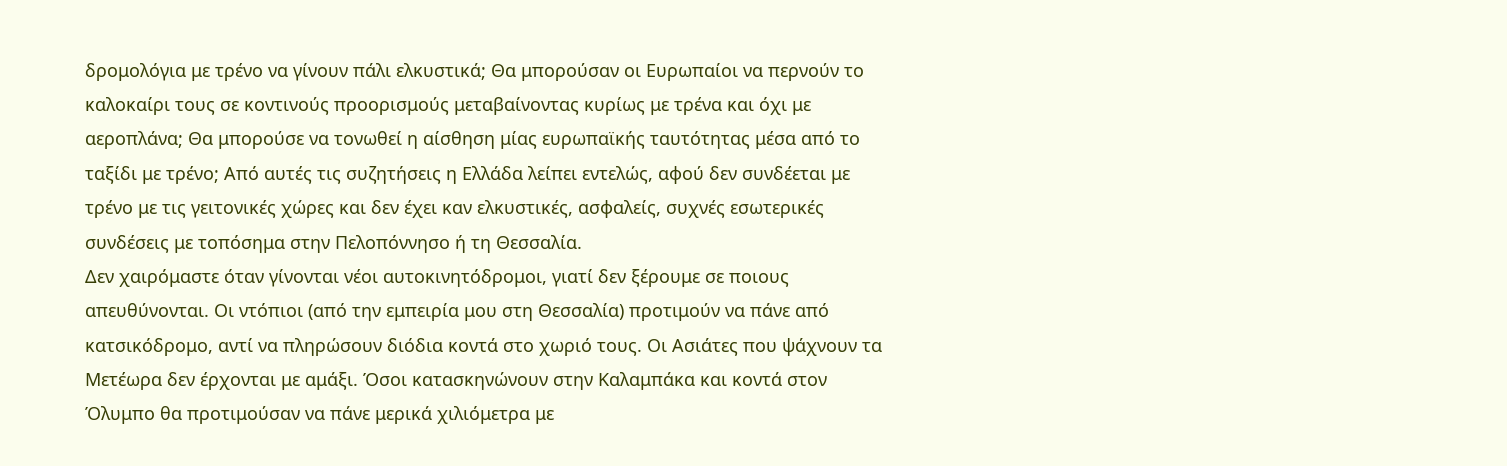δρομολόγια με τρένο να γίνουν πάλι ελκυστικά; Θα μπορούσαν οι Ευρωπαίοι να περνούν το καλοκαίρι τους σε κοντινούς προορισμούς μεταβαίνοντας κυρίως με τρένα και όχι με αεροπλάνα; Θα μπορούσε να τονωθεί η αίσθηση μίας ευρωπαϊκής ταυτότητας μέσα από το ταξίδι με τρένο; Από αυτές τις συζητήσεις η Ελλάδα λείπει εντελώς, αφού δεν συνδέεται με τρένο με τις γειτονικές χώρες και δεν έχει καν ελκυστικές, ασφαλείς, συχνές εσωτερικές συνδέσεις με τοπόσημα στην Πελοπόννησο ή τη Θεσσαλία.
Δεν χαιρόμαστε όταν γίνονται νέοι αυτοκινητόδρομοι, γιατί δεν ξέρουμε σε ποιους απευθύνονται. Οι ντόπιοι (από την εμπειρία μου στη Θεσσαλία) προτιμούν να πάνε από κατσικόδρομο, αντί να πληρώσουν διόδια κοντά στο χωριό τους. Οι Ασιάτες που ψάχνουν τα Μετέωρα δεν έρχονται με αμάξι. Όσοι κατασκηνώνουν στην Καλαμπάκα και κοντά στον Όλυμπο θα προτιμούσαν να πάνε μερικά χιλιόμετρα με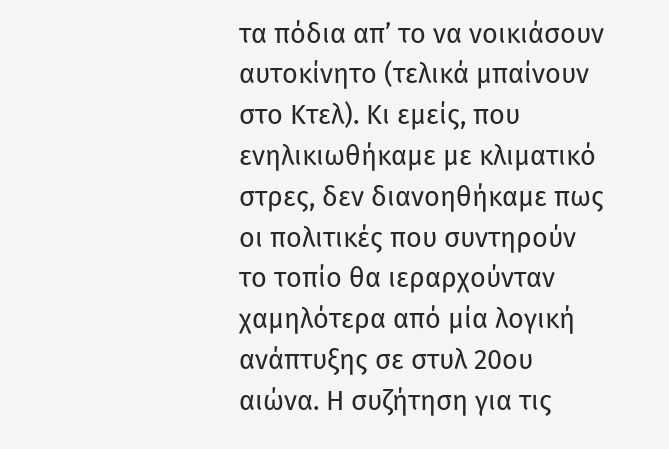τα πόδια απ’ το να νοικιάσουν αυτοκίνητο (τελικά μπαίνουν στο Κτελ). Κι εμείς, που ενηλικιωθήκαμε με κλιματικό στρες, δεν διανοηθήκαμε πως οι πολιτικές που συντηρούν το τοπίο θα ιεραρχούνταν χαμηλότερα από μία λογική ανάπτυξης σε στυλ 20ου αιώνα. Η συζήτηση για τις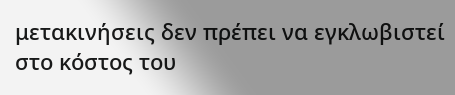μετακινήσεις δεν πρέπει να εγκλωβιστεί στο κόστος του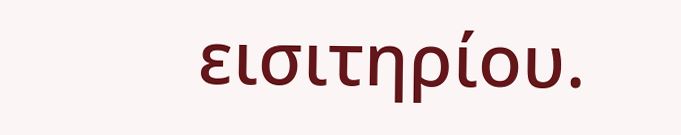εισιτηρίου.